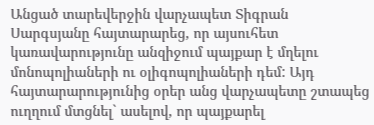Անցած տարեվերջին վարչապետ Տիգրան Սարգսյանը հայտարարեց, որ այսուհետ կառավարությունը անզիջում պայքար է մղելու մոնոպոլիաների ու օլիգոպոլիաների դեմ: Այդ հայտարարությունից օրեր անց վարչապետը շտապեց ուղղում մտցնել` ասելով, որ պայքարել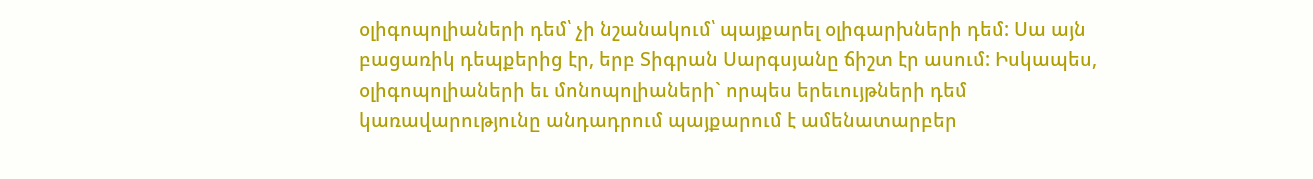օլիգոպոլիաների դեմ՝ չի նշանակում՝ պայքարել օլիգարխների դեմ: Սա այն բացառիկ դեպքերից էր, երբ Տիգրան Սարգսյանը ճիշտ էր ասում: Իսկապես, օլիգոպոլիաների եւ մոնոպոլիաների` որպես երեւույթների դեմ կառավարությունը անդադրում պայքարում է ամենատարբեր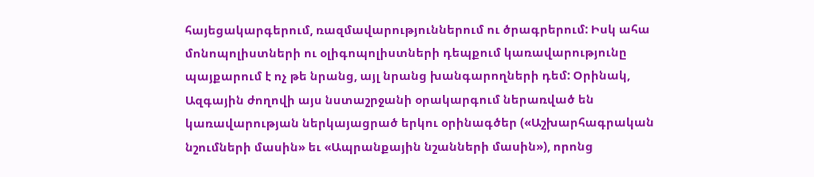հայեցակարգերում, ռազմավարություններում ու ծրագրերում: Իսկ ահա մոնոպոլիստների ու օլիգոպոլիստների դեպքում կառավարությունը պայքարում է ոչ թե նրանց, այլ նրանց խանգարողների դեմ: Օրինակ, Ազգային ժողովի այս նստաշրջանի օրակարգում ներառված են կառավարության ներկայացրած երկու օրինագծեր («Աշխարհագրական նշումների մասին» եւ «Ապրանքային նշանների մասին»), որոնց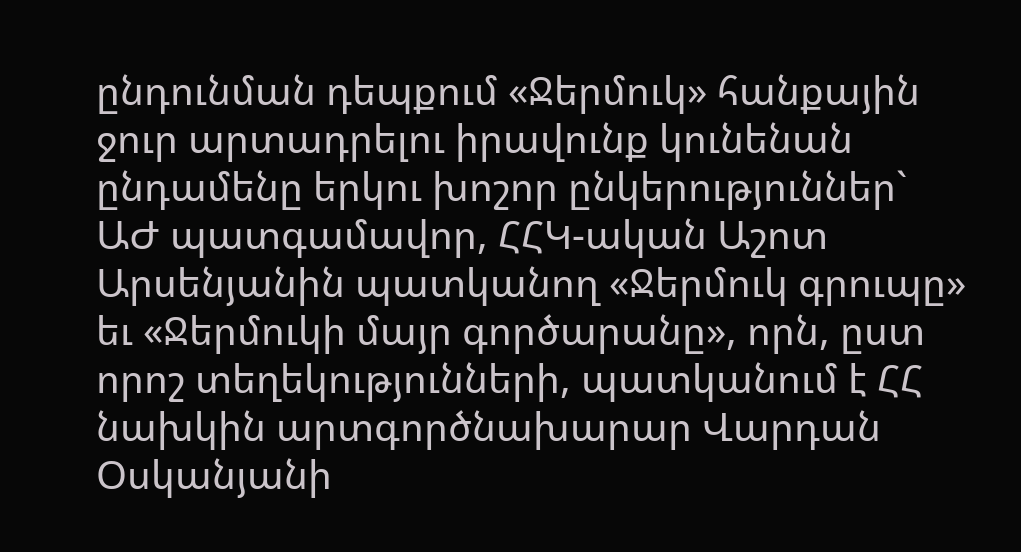ընդունման դեպքում «Ջերմուկ» հանքային ջուր արտադրելու իրավունք կունենան ընդամենը երկու խոշոր ընկերություններ` ԱԺ պատգամավոր, ՀՀԿ-ական Աշոտ Արսենյանին պատկանող «Ջերմուկ գրուպը» եւ «Ջերմուկի մայր գործարանը», որն, ըստ որոշ տեղեկությունների, պատկանում է ՀՀ նախկին արտգործնախարար Վարդան Օսկանյանի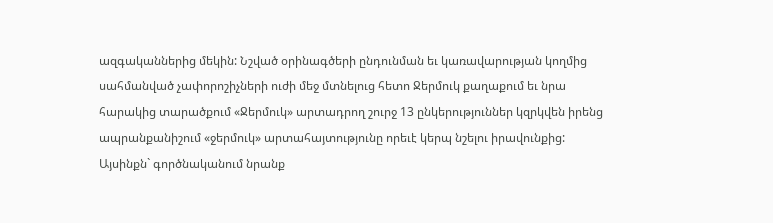ազգականներից մեկին: Նշված օրինագծերի ընդունման եւ կառավարության կողմից սահմանված չափորոշիչների ուժի մեջ մտնելուց հետո Ջերմուկ քաղաքում եւ նրա հարակից տարածքում «Ջերմուկ» արտադրող շուրջ 13 ընկերություններ կզրկվեն իրենց ապրանքանիշում «ջերմուկ» արտահայտությունը որեւէ կերպ նշելու իրավունքից: Այսինքն` գործնականում նրանք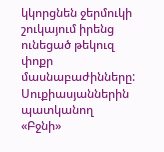կկորցնեն ջերմուկի շուկայում իրենց ունեցած թեկուզ փոքր մասնաբաժինները: Սուքիասյաններին պատկանող «Բջնի»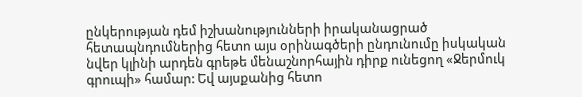ընկերության դեմ իշխանությունների իրականացրած հետապնդումներից հետո այս օրինագծերի ընդունումը իսկական նվեր կլինի արդեն գրեթե մենաշնորհային դիրք ունեցող «Ջերմուկ գրուպի» համար: Եվ այսքանից հետո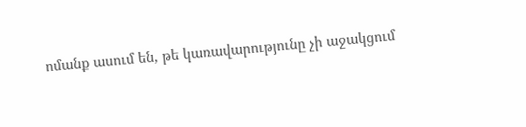ոմանք ասում են, թե կառավարությունը չի աջակցում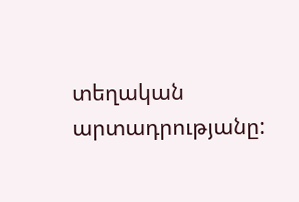տեղական արտադրությանը: